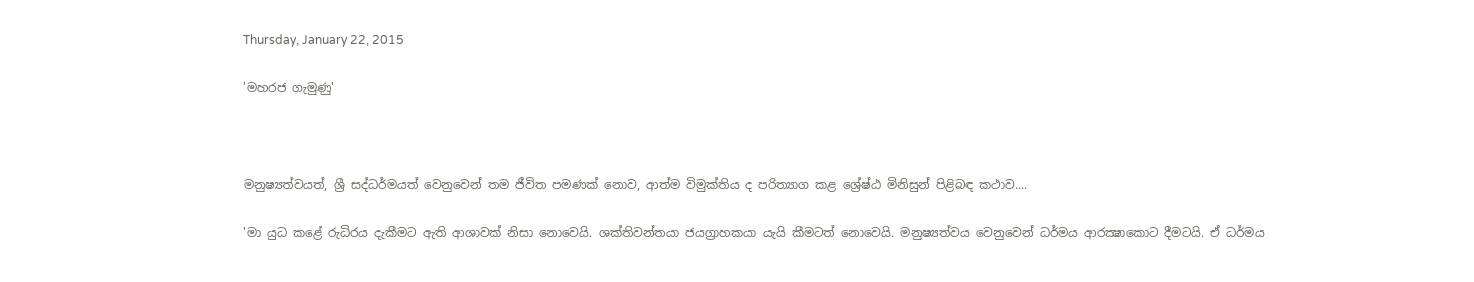Thursday, January 22, 2015

'මහරජ ගැමුණු'



මනුෂ්‍යත්වයත්, ශ්‍රී සද්ධර්මයත් වෙනුවෙන් තම ජීවිත පමණක් නොව, ආත්ම විමුක්තිය ද පරිත්‍යාග කළ ශ්‍රේෂ්ඨ මිනිසුන් පිළිබඳ කථාව....

'මා යුධ කළේ රුධිරය දැකීමට ඇති ආශාවක් නිසා නොවෙයි. ශක්තිවන්තයා ජයග්‍රාහකයා යැයි කීමටත් නොවෙයි. මනුෂ්‍යත්වය වෙනුවෙන් ධර්මය ආරක්‍ෂාකොට දීමටයි. ඒ ධර්මය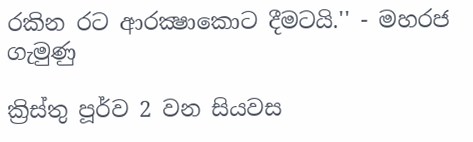රකින රට ආරක්‍ෂාකොට දීමටයි.'' - මහරජ ගැමුණු

ක්‍රිස්තු පූර්ව 2 වන සියවස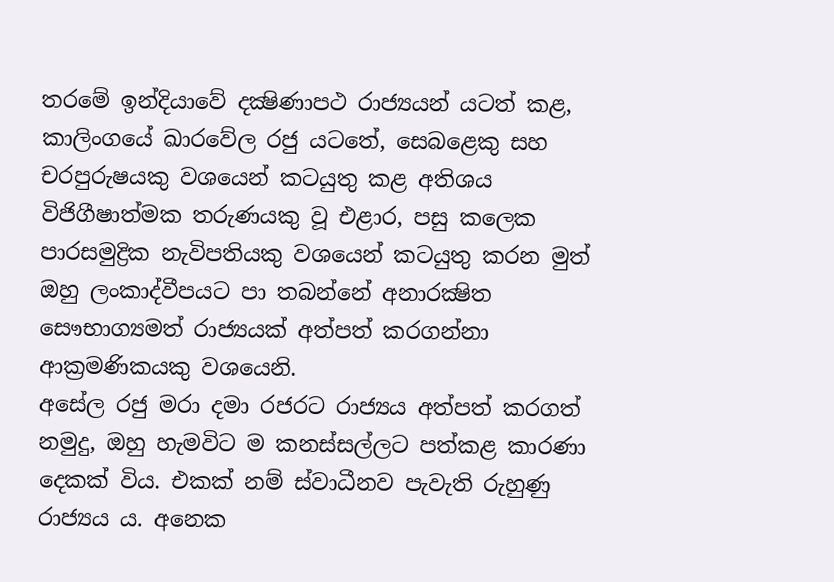තරමේ ඉන්දියාවේ දක්‍ෂිණාපථ රාජ්‍යයන් යටත් කළ, කාලිංගයේ ඛාරවේල රජු යටතේ, සෙබළෙකු සහ චරපුරුෂයකු වශයෙන් කටයුතු කළ අතිශය විජිගීෂාත්මක තරුණයකු වූ එළාර, පසු කලෙක පාරසමුද්‍රික නැවිපතියකු වශයෙන් කටයුතු කරන මුත් ඔහු ලංකාද්වීපයට පා තබන්නේ අනාරක්‍ෂිත සෞභාග්‍යමත් රාජ්‍යයක් අත්පත් කරගන්නා ආක්‍රමණිකයකු වශයෙනි.
අසේල රජු මරා දමා රජරට රාජ්‍යය අත්පත් කරගත් නමුදු, ඔහු හැමවිට ම කනස්සල්ලට පත්කළ කාරණා දෙකක් විය. එකක් නම් ස්වාධීනව පැවැති රුහුණු රාජ්‍යය ය. අනෙක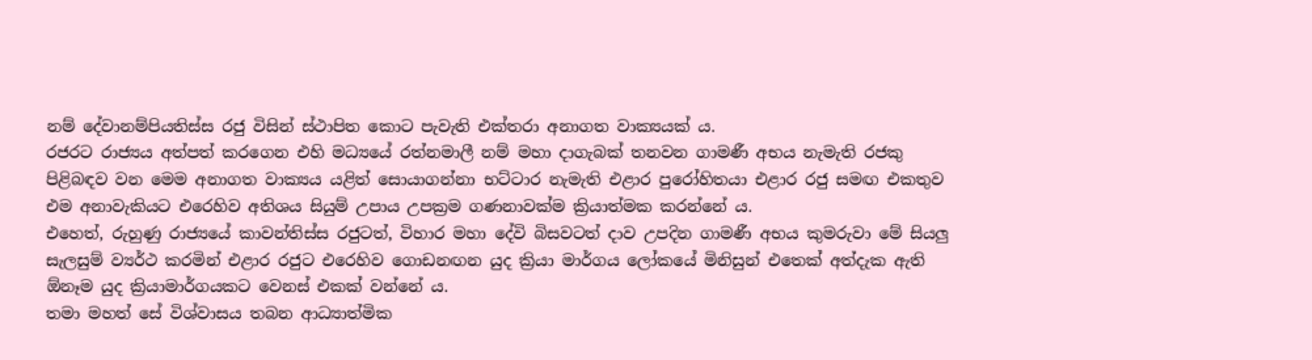නම් දේවානම්පියතිස්ස රජු විසින් ස්ථාපිත කොට පැවැති එක්තරා අනාගත වාක්‍යයක් ය.
රජරට රාජ්‍යය අත්පත් කරගෙන එහි මධ්‍යයේ රත්නමාලී නම් මහා දාගැබක් තනවන ගාමණී අභය නැමැති රජකු පිළිබඳව වන මෙම අනාගත වාක්‍යය යළිත් සොයාගන්නා භට්ටාර නැමැති එළාර පුරෝහිතයා එළාර රජු සමඟ එකතුව එම අනාවැකියට එරෙහිව අතිශය සියුම් උපාය උපක්‍රම ගණනාවක්ම ක්‍රියාත්මක කරන්නේ ය.
එහෙත්, රුහුණු රාජ්‍යයේ කාවන්තිස්ස රජුටත්, විහාර මහා දේවි බිසවටත් දාව උපදින ගාමණී අභය කුමරුවා මේ සියලු සැලසුම් ව්‍යර්ථ කරමින් එළාර රජුට එරෙහිව ගොඩනඟන යුද ක්‍රියා මාර්ගය ලෝකයේ මිනිසුන් එතෙක් අත්දැක ඇති ඕනෑම යුද ක්‍රියාමාර්ගයකට වෙනස් එකක් වන්නේ ය.
තමා මහත් සේ විශ්වාසය තබන ආධ්‍යාත්මික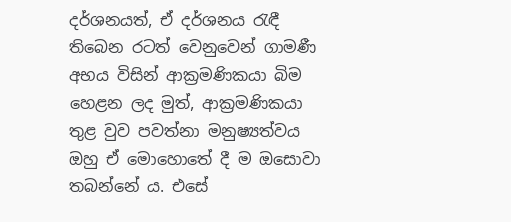දර්ශනයත්, ඒ දර්ශනය රැඳී තිබෙන රටත් වෙනුවෙන් ගාමණී අභය විසින් ආක්‍රමණිකයා බිම හෙළන ලද මුත්, ආක්‍රමණිකයා තුළ වුව පවත්නා මනුෂ්‍යත්වය ඔහු ඒ මොහොතේ දී ම ඔසොවා තබන්නේ ය. එසේ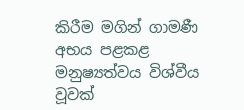කිරීම මගින් ගාමණී අභය පළකළ මනුෂ්‍යත්වය විශ්වීය වූවක්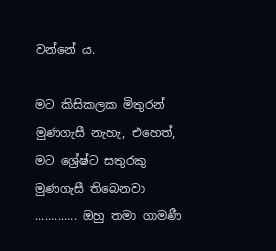වන්නේ ය.

මට කිසිකලක මිතුරන් මුණගැසී නැහැ, එහෙත්, මට ශ්‍රේෂ්ට සතුරකු මුණගැසී තිබෙනවා ............. ඔහු තමා ගාමණී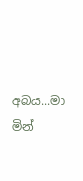අබය...මා මින්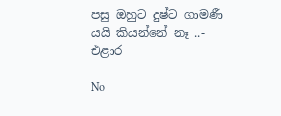පසු ඔහුට දුෂ්ට ගාමණී යයි කියන්නේ නෑ ..- එළාර

No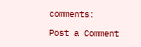comments:

Post a Comment